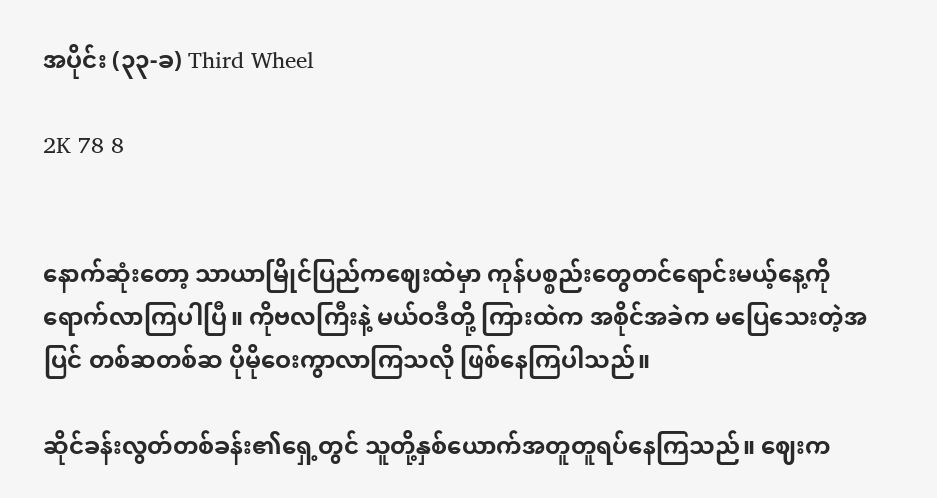အပိုင်း (၃၃-ခ) Third Wheel

2K 78 8


နောက်ဆုံးတော့ သာယာမြိုင်ပြည်ကဈေးထဲမှာ ကုန်ပစ္စည်းတွေတင်ရောင်းမယ့်နေ့ကို ရောက်လာကြပါပြီ။ ကိုဗလကြီးနဲ့ မယ်ဝဒီတို့ ကြားထဲက အစိုင်အခဲက မပြေသေးတဲ့အပြင် တစ်ဆတစ်ဆ ပိုမိုဝေးကွာလာကြသလို ဖြစ်နေကြပါသည်။

ဆိုင်ခန်းလွတ်တစ်ခန်း၏ရှေ့တွင် သူတို့နှစ်ယောက်အတူတူရပ်နေကြသည်။ ဈေးက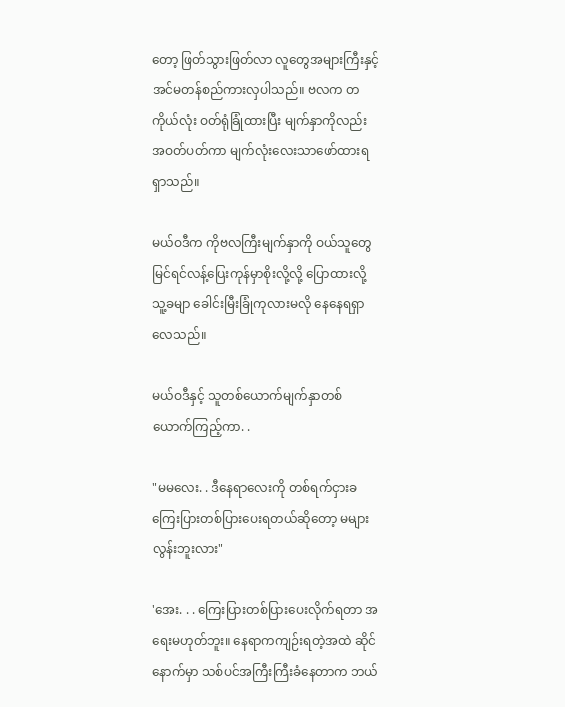တော့ ဖြတ်သွားဖြတ်လာ လူတွေအများကြီးနှင့် အင်မတန်စည်ကားလှပါသည်။ ဗလက တကိုယ်လုံး ဝတ်ရုံခြုံထားပြီး မျက်နှာကိုလည်း အဝတ်ပတ်ကာ မျက်လုံးလေးသာဖော်ထားရရှာသည်။

မယ်ဝဒီက ကိုဗလကြီးမျက်နှာကို ဝယ်သူတွေမြင်ရင်လန့်ပြေးကုန်မှာစိုးလို့လို့ ပြောထားလို့ သူ့ခမျာ ခေါင်းမြီးခြုံကုလားမလို နေနေရရှာလေသည်။

မယ်ဝဒီနှင့် သူတစ်ယောက်မျက်နှာတစ်ယောက်ကြည့်ကာ. .

"မမလေး. . ဒီနေရာလေးကို တစ်ရက်ငှားခ ကြေးပြားတစ်ပြားပေးရတယ်ဆိုတော့ မများလွန်းဘူးလား"

'အေး. . . ကြေးပြားတစ်ပြားပေးလိုက်ရတာ အရေးမဟုတ်ဘူး။ နေရာကကျဉ်းရတဲ့အထဲ ဆိုင်နောက်မှာ သစ်ပင်အကြီးကြီးခံနေတာက ဘယ်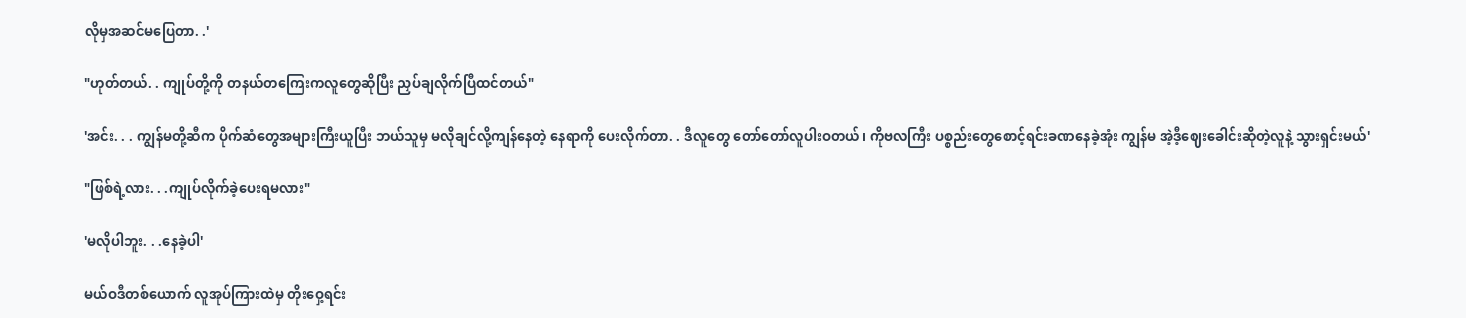လိုမှအဆင်မပြေတာ. .'

"ဟုတ်တယ်. . ကျုပ်တို့ကို တနယ်တကြေးကလူတွေဆိုပြီး ညှပ်ချလိုက်ပြီထင်တယ်"

'အင်း. . . ကျွန်မတို့ဆီက ပိုက်ဆံတွေအများကြီးယူပြီး ဘယ်သူမှ မလိုချင်လို့ကျန်နေတဲ့ နေရာကို ပေးလိုက်တာ. . ဒီလူတွေ တော်တော်လူပါးဝတယ်၊ ကိုဗလကြီး ပစ္စည်းတွေစောင့်ရင်းခဏနေခဲ့အုံး ကျွန်မ အဲ့ဒီ့ဈေးခေါင်းဆိုတဲ့လူနဲ့ သွားရှင်းမယ်'

"ဖြစ်ရဲ့လား. . .ကျုပ်လိုက်ခဲ့ပေးရမလား"

'မလိုပါဘူး. . .နေခဲ့ပါ'

မယ်ဝဒီတစ်ယောက် လူအုပ်ကြားထဲမှ တိုးဝှေ့ရင်း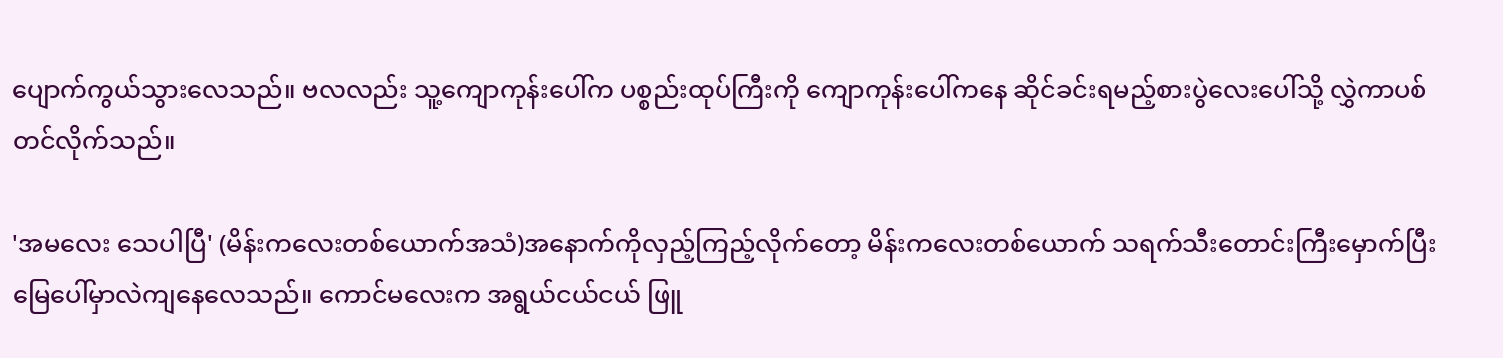ပျောက်ကွယ်သွားလေသည်။ ဗလလည်း သူ့ကျောကုန်းပေါ်က ပစ္စည်းထုပ်ကြီးကို ကျောကုန်းပေါ်ကနေ ဆိုင်ခင်းရမည့်စားပွဲလေးပေါ်သို့ လွှဲကာပစ်တင်လိုက်သည်။

'အမလေး သေပါပြီ' (မိန်းကလေးတစ်ယောက်အသံ)အနောက်ကိုလှည့်ကြည့်လိုက်တော့ မိန်းကလေးတစ်ယောက် သရက်သီးတောင်းကြီးမှောက်ပြီး မြေပေါ်မှာလဲကျနေလေသည်။ ကောင်မလေးက အရွယ်ငယ်ငယ် ဖြူ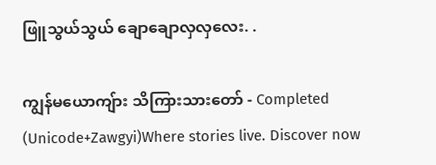ဖြူသွယ်သွယ် ချောချောလှလှလေး. .

ကျွန်မယောကျ်ား သိကြားသားတော် - Completed (Unicode+Zawgyi)Where stories live. Discover now